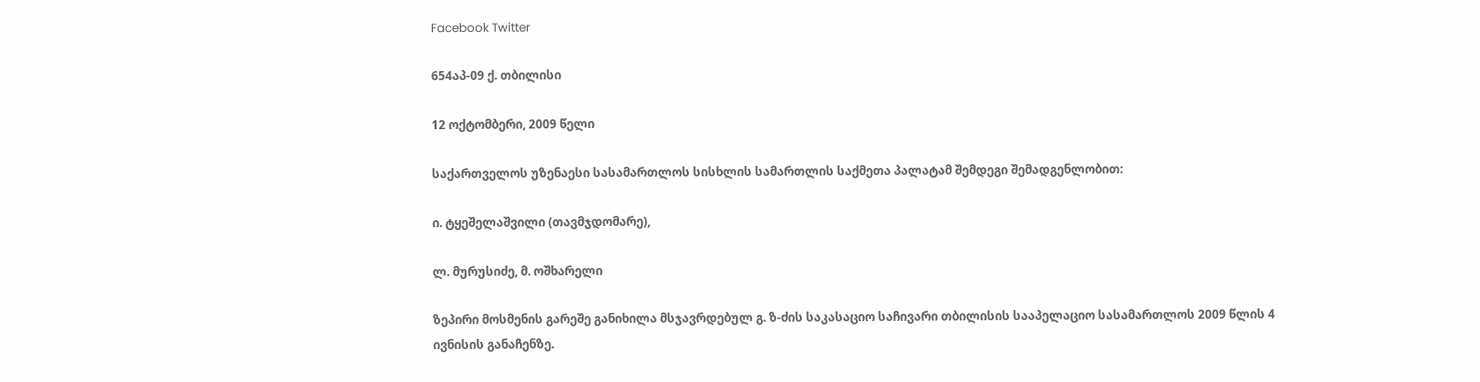Facebook Twitter

654აპ-09 ქ. თბილისი

12 ოქტომბერი, 2009 წელი

საქართველოს უზენაესი სასამართლოს სისხლის სამართლის საქმეთა პალატამ შემდეგი შემადგენლობით:

ი. ტყეშელაშვილი (თავმჯდომარე),

ლ. მურუსიძე, მ. ოშხარელი

ზეპირი მოსმენის გარეშე განიხილა მსჯავრდებულ გ. ზ-ძის საკასაციო საჩივარი თბილისის სააპელაციო სასამართლოს 2009 წლის 4 ივნისის განაჩენზე.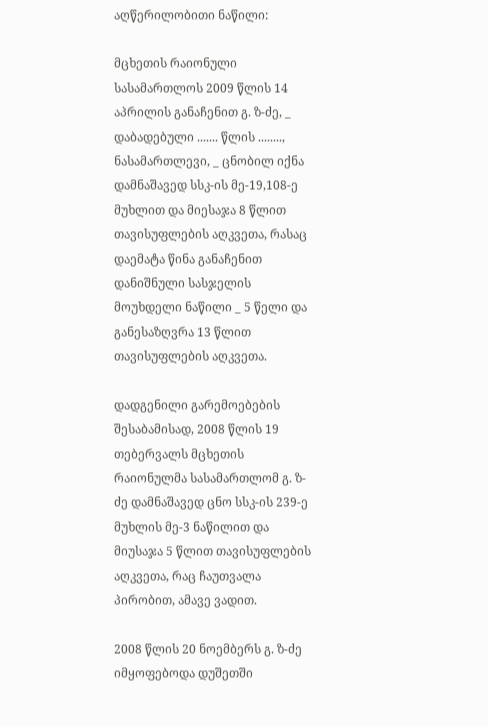აღწერილობითი ნაწილი:

მცხეთის რაიონული სასამართლოს 2009 წლის 14 აპრილის განაჩენით გ. ზ-ძე, _ დაბადებული ....... წლის ........, ნასამართლევი, _ ცნობილ იქნა დამნაშავედ სსკ-ის მე-19,108-ე მუხლით და მიესაჯა 8 წლით თავისუფლების აღკვეთა, რასაც დაემატა წინა განაჩენით დანიშნული სასჯელის მოუხდელი ნაწილი _ 5 წელი და განესაზღვრა 13 წლით თავისუფლების აღკვეთა.

დადგენილი გარემოებების შესაბამისად, 2008 წლის 19 თებერვალს მცხეთის რაიონულმა სასამართლომ გ. ზ-ძე დამნაშავედ ცნო სსკ-ის 239-ე მუხლის მე-3 ნაწილით და მიუსაჯა 5 წლით თავისუფლების აღკვეთა, რაც ჩაუთვალა პირობით, ამავე ვადით.

2008 წლის 20 ნოემბერს გ. ზ-ძე იმყოფებოდა დუშეთში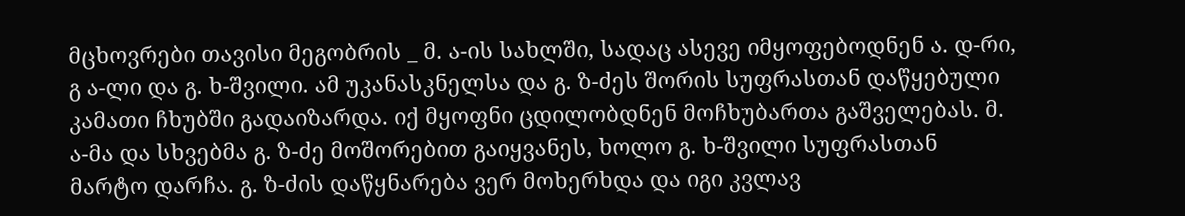მცხოვრები თავისი მეგობრის _ მ. ა-ის სახლში, სადაც ასევე იმყოფებოდნენ ა. დ-რი, გ ა-ლი და გ. ხ-შვილი. ამ უკანასკნელსა და გ. ზ-ძეს შორის სუფრასთან დაწყებული კამათი ჩხუბში გადაიზარდა. იქ მყოფნი ცდილობდნენ მოჩხუბართა გაშველებას. მ. ა-მა და სხვებმა გ. ზ-ძე მოშორებით გაიყვანეს, ხოლო გ. ხ-შვილი სუფრასთან მარტო დარჩა. გ. ზ-ძის დაწყნარება ვერ მოხერხდა და იგი კვლავ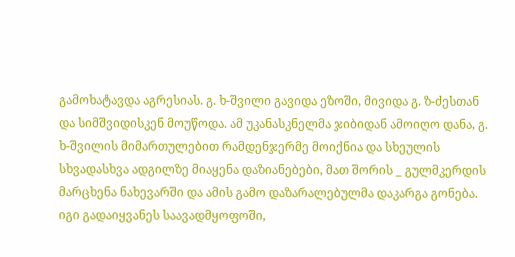გამოხატავდა აგრესიას. გ. ხ-შვილი გავიდა ეზოში, მივიდა გ. ზ-ძესთან და სიმშვიდისკენ მოუწოდა. ამ უკანასკნელმა ჯიბიდან ამოიღო დანა, გ. ხ-შვილის მიმართულებით რამდენჯერმე მოიქნია და სხეულის სხვადასხვა ადგილზე მიაყენა დაზიანებები, მათ შორის _ გულმკერდის მარცხენა ნახევარში და ამის გამო დაზარალებულმა დაკარგა გონება. იგი გადაიყვანეს საავადმყოფოში,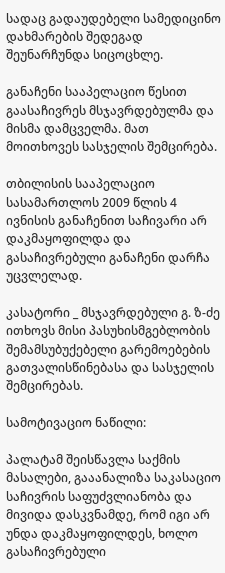სადაც გადაუდებელი სამედიცინო დახმარების შედეგად შეუნარჩუნდა სიცოცხლე.

განაჩენი სააპელაციო წესით გაასაჩივრეს მსჯავრდებულმა და მისმა დამცველმა. მათ მოითხოვეს სასჯელის შემცირება.

თბილისის სააპელაციო სასამართლოს 2009 წლის 4 ივნისის განაჩენით საჩივარი არ დაკმაყოფილდა და გასაჩივრებული განაჩენი დარჩა უცვლელად.

კასატორი _ მსჯავრდებული გ. ზ-ძე ითხოვს მისი პასუხისმგებლობის შემამსუბუქებელი გარემოებების გათვალისწინებასა და სასჯელის შემცირებას.

სამოტივაციო ნაწილი:

პალატამ შეისწავლა საქმის მასალები, გააანალიზა საკასაციო საჩივრის საფუძვლიანობა და მივიდა დასკვნამდე, რომ იგი არ უნდა დაკმაყოფილდეს, ხოლო გასაჩივრებული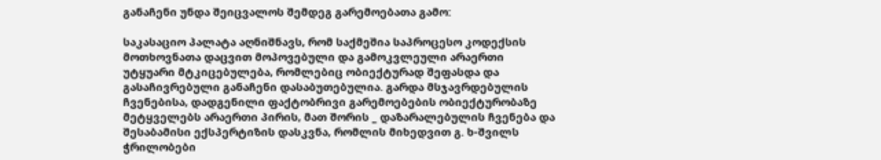განაჩენი უნდა შეიცვალოს შემდეგ გარემოებათა გამო:

საკასაციო პალატა აღნიშნავს, რომ საქმეშია საპროცესო კოდექსის მოთხოვნათა დაცვით მოპოვებული და გამოკვლეული არაერთი უტყუარი მტკიცებულება, რომლებიც ობიექტურად შეფასდა და გასაჩივრებული განაჩენი დასაბუთებულია. გარდა მსჯავრდებულის ჩვენებისა, დადგენილი ფაქტობრივი გარემოებების ობიექტურობაზე მეტყველებს არაერთი პირის, მათ შორის _ დაზარალებულის ჩვენება და შესაბამისი ექსპერტიზის დასკვნა, რომლის მიხედვით გ. ხ-შვილს ჭრილობები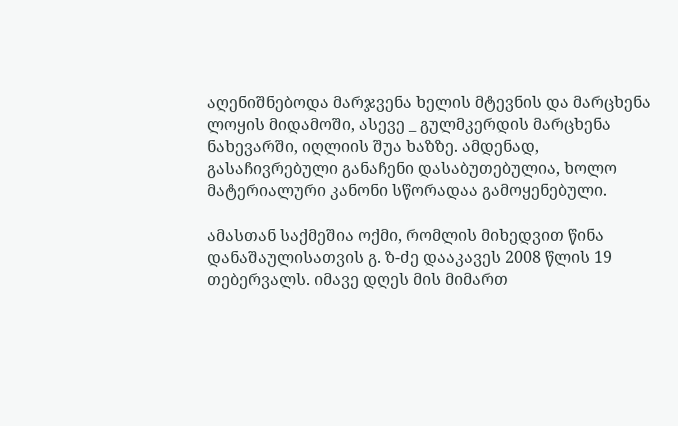აღენიშნებოდა მარჯვენა ხელის მტევნის და მარცხენა ლოყის მიდამოში, ასევე _ გულმკერდის მარცხენა ნახევარში, იღლიის შუა ხაზზე. ამდენად, გასაჩივრებული განაჩენი დასაბუთებულია, ხოლო მატერიალური კანონი სწორადაა გამოყენებული.

ამასთან საქმეშია ოქმი, რომლის მიხედვით წინა დანაშაულისათვის გ. ზ-ძე დააკავეს 2008 წლის 19 თებერვალს. იმავე დღეს მის მიმართ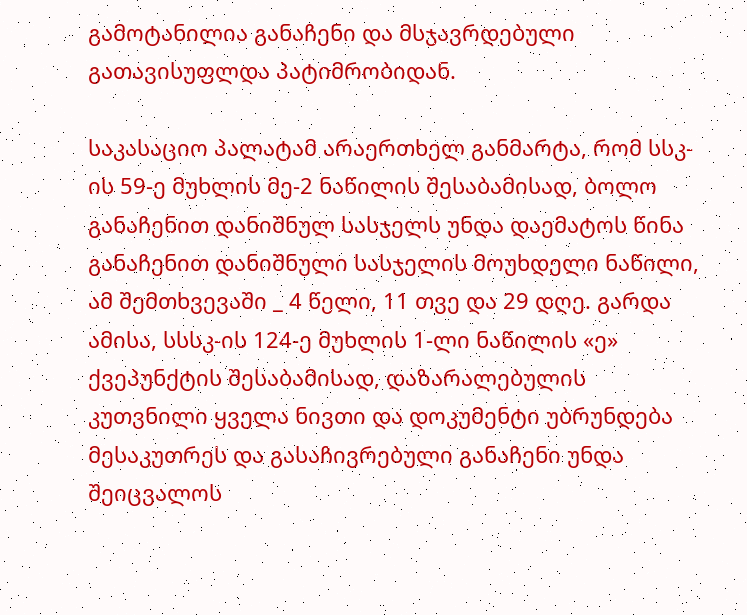გამოტანილია განაჩენი და მსჯავრდებული გათავისუფლდა პატიმრობიდან.

საკასაციო პალატამ არაერთხელ განმარტა, რომ სსკ-ის 59-ე მუხლის მე-2 ნაწილის შესაბამისად, ბოლო განაჩენით დანიშნულ სასჯელს უნდა დაემატოს წინა განაჩენით დანიშნული სასჯელის მოუხდელი ნაწილი, ამ შემთხვევაში _ 4 წელი, 11 თვე და 29 დღე. გარდა ამისა, სსსკ-ის 124-ე მუხლის 1-ლი ნაწილის «ე» ქვეპუნქტის შესაბამისად, დაზარალებულის კუთვნილი ყველა ნივთი და დოკუმენტი უბრუნდება მესაკუთრეს და გასაჩივრებული განაჩენი უნდა შეიცვალოს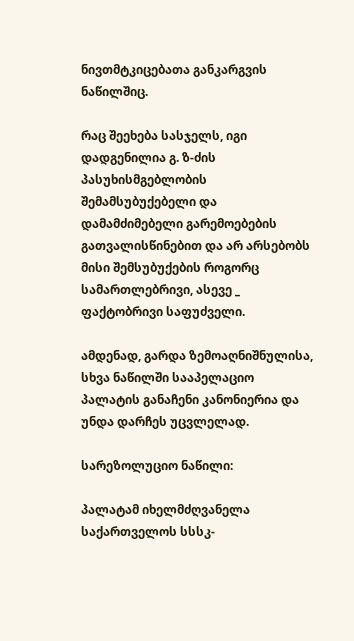ნივთმტკიცებათა განკარგვის ნაწილშიც.

რაც შეეხება სასჯელს, იგი დადგენილია გ. ზ-ძის პასუხისმგებლობის შემამსუბუქებელი და დამამძიმებელი გარემოებების გათვალისწინებით და არ არსებობს მისი შემსუბუქების როგორც სამართლებრივი, ასევე _ ფაქტობრივი საფუძველი.

ამდენად, გარდა ზემოაღნიშნულისა, სხვა ნაწილში სააპელაციო პალატის განაჩენი კანონიერია და უნდა დარჩეს უცვლელად.

სარეზოლუციო ნაწილი:

პალატამ იხელმძღვანელა საქართველოს სსსკ-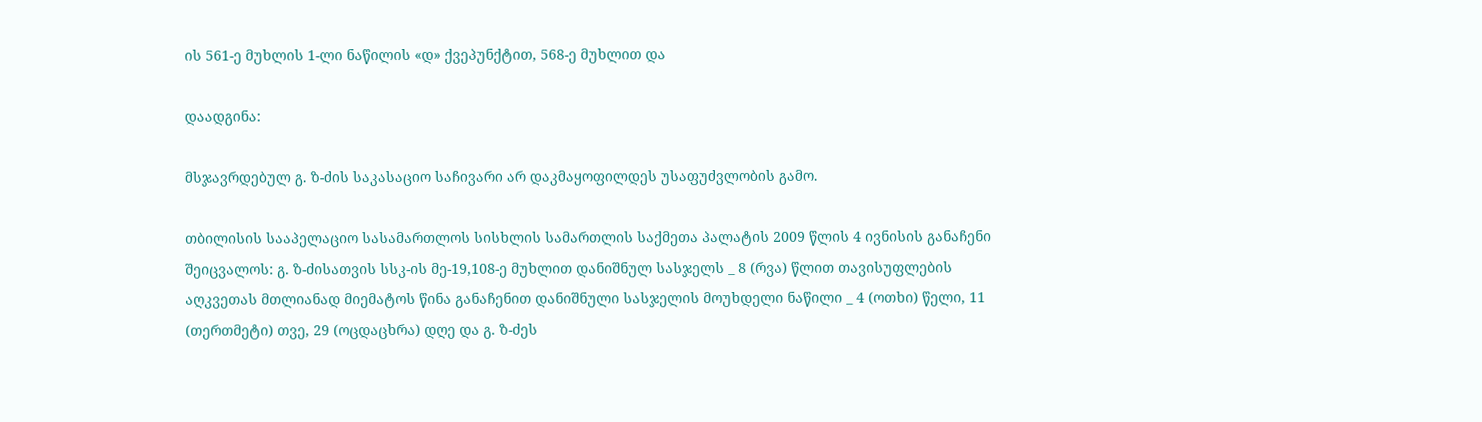ის 561-ე მუხლის 1-ლი ნაწილის «დ» ქვეპუნქტით, 568-ე მუხლით და

დაადგინა:

მსჯავრდებულ გ. ზ-ძის საკასაციო საჩივარი არ დაკმაყოფილდეს უსაფუძვლობის გამო.

თბილისის სააპელაციო სასამართლოს სისხლის სამართლის საქმეთა პალატის 2009 წლის 4 ივნისის განაჩენი შეიცვალოს: გ. ზ-ძისათვის სსკ-ის მე-19,108-ე მუხლით დანიშნულ სასჯელს _ 8 (რვა) წლით თავისუფლების აღკვეთას მთლიანად მიემატოს წინა განაჩენით დანიშნული სასჯელის მოუხდელი ნაწილი _ 4 (ოთხი) წელი, 11 (თერთმეტი) თვე, 29 (ოცდაცხრა) დღე და გ. ზ-ძეს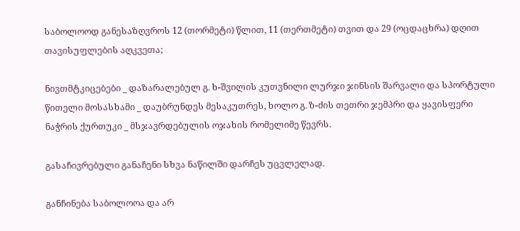საბოლოოდ განესაზღვროს 12 (თორმეტი) წლით, 11 (თერთმეტი) თვით და 29 (ოცდაცხრა) დღით თავისუფლების აღკვეთა;

ნივთმტკიცებები _ დაზარალებულ გ. ხ-შვილის კუთვნილი ლურჯი ჯინსის შარვალი და სპორტული წითელი მოსასხამი _ დაუბრუნდეს მესაკუთრეს, ხოლო გ. ზ-ძის თეთრი ჯემპრი და ყავისფერი ნაჭრის ქურთუკი _ მსჯავრდებულის ოჯახის რომელიმე წევრს.

გასაჩივრებული განაჩენი სხვა ნაწილში დარჩეს უცვლელად.

განჩინება საბოლოოა და არ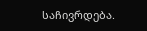საჩივრდება.